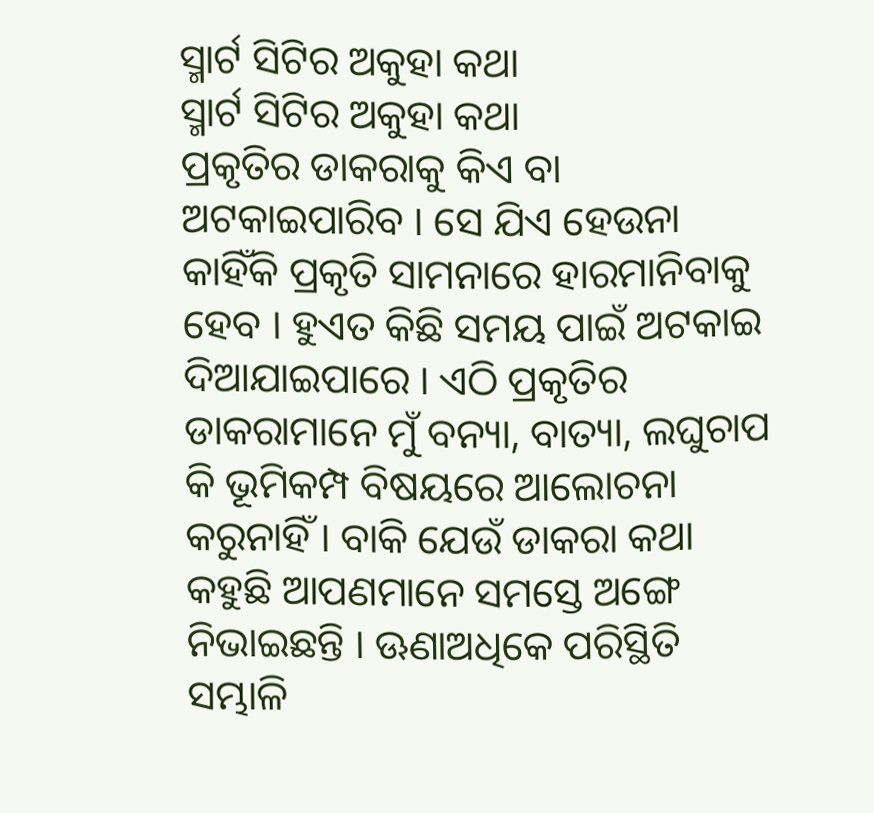ସ୍ମାର୍ଟ ସିଟିର ଅକୁହା କଥା
ସ୍ମାର୍ଟ ସିଟିର ଅକୁହା କଥା
ପ୍ରକୃତିର ଡାକରାକୁ କିଏ ବା ଅଟକାଇପାରିବ । ସେ ଯିଏ ହେଉନା କାହିଁକି ପ୍ରକୃତି ସାମନାରେ ହାରମାନିବାକୁ ହେବ । ହୁଏତ କିଛି ସମୟ ପାଇଁ ଅଟକାଇ ଦିଆଯାଇପାରେ । ଏଠି ପ୍ରକୃତିର ଡାକରାମାନେ ମୁଁ ବନ୍ୟା, ବାତ୍ୟା, ଲଘୁଚାପ କି ଭୂମିକମ୍ପ ବିଷୟରେ ଆଲୋଚନା କରୁନାହିଁ । ବାକି ଯେଉଁ ଡାକରା କଥା କହୁଛି ଆପଣମାନେ ସମସ୍ତେ ଅଙ୍ଗେ ନିଭାଇଛନ୍ତି । ଊଣାଅଧିକେ ପରିସ୍ଥିତି ସମ୍ଭାଳି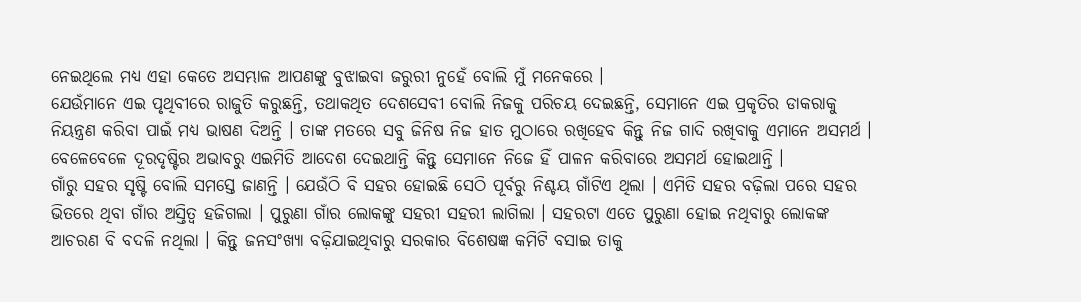ନେଇଥିଲେ ମଧ୍ୟ ଏହା କେତେ ଅସମ୍ଭାଳ ଆପଣଙ୍କୁ ବୁଝାଇବା ଜରୁରୀ ନୁହେଁ ବୋଲି ମୁଁ ମନେକରେ ।
ଯେଉଁମାନେ ଏଇ ପୃଥିବୀରେ ରାଜୁତି କରୁଛନ୍ତି, ତଥାକଥିତ ଦେଶସେବୀ ବୋଲି ନିଜକୁ ପରିଚୟ ଦେଇଛନ୍ତି, ସେମାନେ ଏଇ ପ୍ରକୃତିର ଡାକରାକୁ ନିୟନ୍ତ୍ରଣ କରିବା ପାଇଁ ମଧ୍ୟ ଭାଷଣ ଦିଅନ୍ତି । ତାଙ୍କ ମତରେ ସବୁ ଜିନିଷ ନିଜ ହାତ ମୁଠାରେ ରଖିହେବ କିନ୍ତୁ ନିଜ ଗାଦି ରଖିବାକୁ ଏମାନେ ଅସମର୍ଥ । ବେଳେବେଳେ ଦୂରଦୃଷ୍ଟିର ଅଭାବରୁ ଏଇମିତି ଆଦେଶ ଦେଇଥାନ୍ତି କିନ୍ତୁ ସେମାନେ ନିଜେ ହିଁ ପାଳନ କରିବାରେ ଅସମର୍ଥ ହୋଇଥାନ୍ତି ।
ଗାଁରୁ ସହର ସୃଷ୍ଟି ବୋଲି ସମସ୍ତେ ଜାଣନ୍ତି । ଯେଉଁଠି ବି ସହର ହୋଇଛି ସେଠି ପୂର୍ବରୁ ନିଶ୍ଚୟ ଗାଁଟିଏ ଥିଲା । ଏମିତି ସହର ବଢ଼ିଲା ପରେ ସହର ଭିତରେ ଥିବା ଗାଁର ଅସ୍ତିତ୍ୱ ହଜିଗଲା । ପୁରୁଣା ଗାଁର ଲୋକଙ୍କୁ ସହରୀ ସହରୀ ଲାଗିଲା । ସହରଟା ଏତେ ପୁରୁଣା ହୋଇ ନଥିବାରୁ ଲୋକଙ୍କ ଆଚରଣ ବି ବଦଳି ନଥିଲା । କିନ୍ତୁ ଜନସଂଖ୍ୟା ବଢ଼ିଯାଇଥିବାରୁ ସରକାର ବିଶେଷଜ୍ଞ କମିଟି ବସାଇ ତାକୁ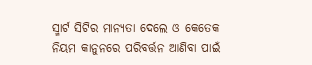ସ୍ମାର୍ଟ ସିଟିର ମାନ୍ୟତା ଦେଲେ ଓ କେତେକ ନିୟମ କାନୁନରେ ପରିବର୍ତ୍ତନ ଆଣିବା ପାଇଁ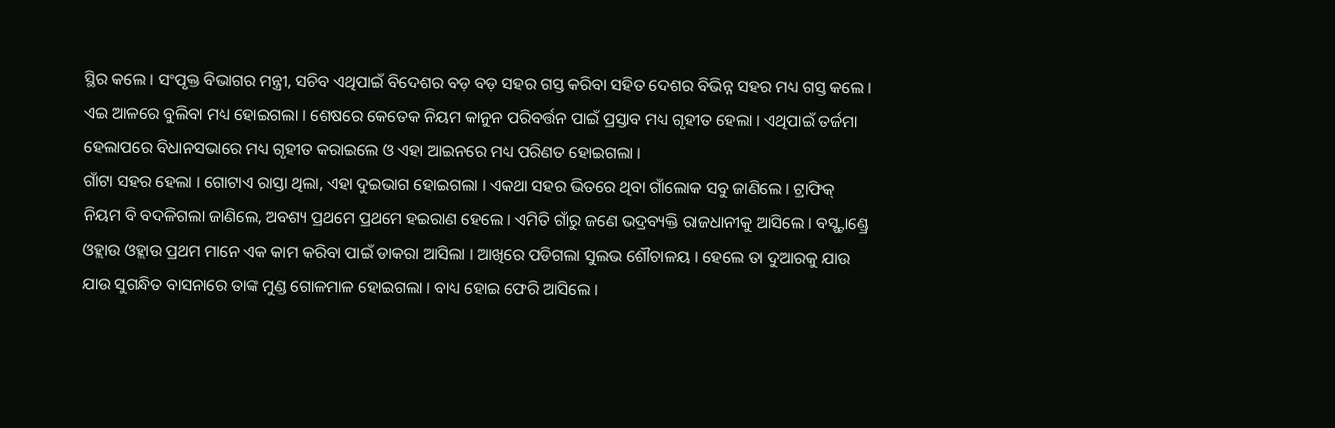ସ୍ଥିର କଲେ । ସଂପୃକ୍ତ ବିଭାଗର ମନ୍ତ୍ରୀ, ସଚିବ ଏଥିପାଇଁ ବିଦେଶର ବଡ଼ ବଡ଼ ସହର ଗସ୍ତ କରିବା ସହିତ ଦେଶର ବିଭିନ୍ନ ସହର ମଧ୍ୟ ଗସ୍ତ କଲେ । ଏଇ ଆଳରେ ବୁଲିବା ମଧ୍ୟ ହୋଇଗଲା । ଶେଷରେ କେତେକ ନିୟମ କାନୁନ ପରିବର୍ତ୍ତନ ପାଇଁ ପ୍ରସ୍ତାବ ମଧ୍ୟ ଗୃହୀତ ହେଲା । ଏଥିପାଇଁ ତର୍ଜମା ହେଲାପରେ ବିଧାନସଭାରେ ମଧ୍ୟ ଗୃହୀତ କରାଇଲେ ଓ ଏହା ଆଇନରେ ମଧ୍ୟ ପରିଣତ ହୋଇଗଲା ।
ଗାଁଟା ସହର ହେଲା । ଗୋଟାଏ ରାସ୍ତା ଥିଲା, ଏହା ଦୁଇଭାଗ ହୋଇଗଲା । ଏକଥା ସହର ଭିତରେ ଥିବା ଗାଁଲୋକ ସବୁ ଜାଣିଲେ । ଟ୍ରାଫିକ୍ ନିୟମ ବି ବଦଳିଗଲା ଜାଣିଲେ, ଅବଶ୍ୟ ପ୍ରଥମେ ପ୍ରଥମେ ହଇରାଣ ହେଲେ । ଏମିତି ଗାଁରୁ ଜଣେ ଭଦ୍ରବ୍ୟକ୍ତି ରାଜଧାନୀକୁ ଆସିଲେ । ବସ୍ଷ୍ଟାଣ୍ଡ୍ରେ ଓହ୍ଲାଉ ଓହ୍ଲାଉ ପ୍ରଥମ ମାନେ ଏକ କାମ କରିବା ପାଇଁ ଡାକରା ଆସିଲା । ଆଖିରେ ପଡିଗଲା ସୁଲଭ ଶୌଚାଳୟ । ହେଲେ ତା ଦୁଆରକୁ ଯାଉ ଯାଉ ସୁଗନ୍ଧିତ ବାସନାରେ ତାଙ୍କ ମୁଣ୍ଡ ଗୋଳମାଳ ହୋଇଗଲା । ବାଧ୍ୟ ହୋଇ ଫେରି ଆସିଲେ ।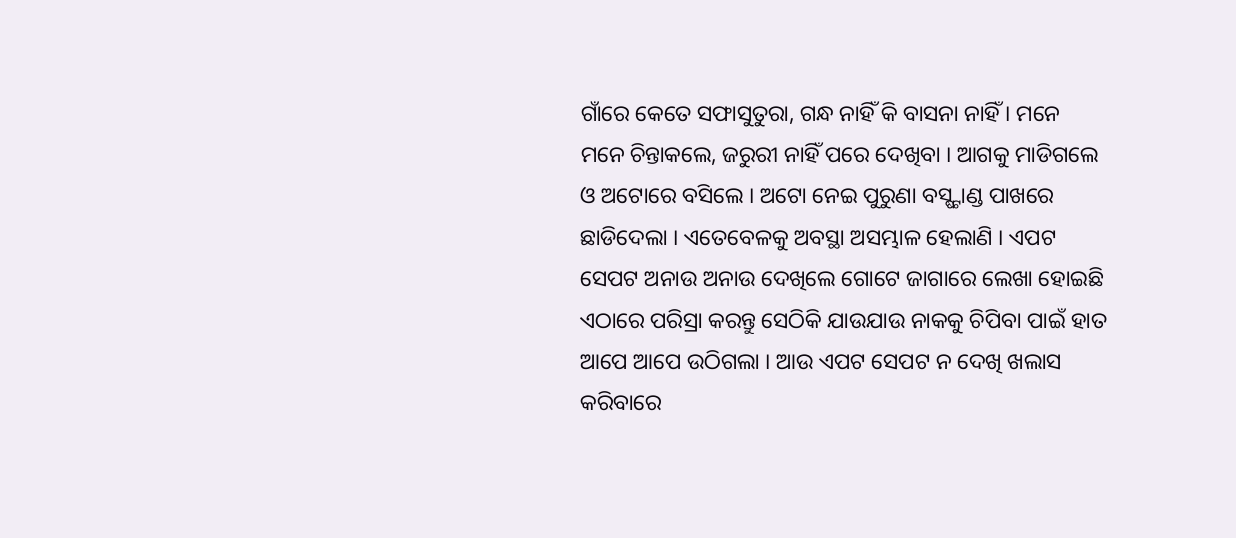ଗାଁରେ କେତେ ସଫାସୁତୁରା, ଗନ୍ଧ ନାହିଁ କି ବାସନା ନାହିଁ । ମନେ ମନେ ଚିନ୍ତାକଲେ, ଜରୁରୀ ନାହିଁ ପରେ ଦେଖିବା । ଆଗକୁ ମାଡିଗଲେ ଓ ଅଟୋରେ ବସିଲେ । ଅଟୋ ନେଇ ପୁରୁଣା ବସ୍ଷ୍ଟାଣ୍ଡ ପାଖରେ ଛାଡିଦେଲା । ଏତେବେଳକୁ ଅବସ୍ଥା ଅସମ୍ଭାଳ ହେଲାଣି । ଏପଟ ସେପଟ ଅନାଉ ଅନାଉ ଦେଖିଲେ ଗୋଟେ ଜାଗାରେ ଲେଖା ହୋଇଛି ଏଠାରେ ପରିସ୍ରା କରନ୍ତୁ ସେଠିକି ଯାଉଯାଉ ନାକକୁ ଚିପିବା ପାଇଁ ହାତ ଆପେ ଆପେ ଉଠିଗଲା । ଆଉ ଏପଟ ସେପଟ ନ ଦେଖି ଖଲାସ କରିବାରେ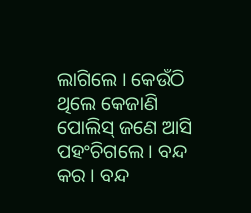ଲାଗିଲେ । କେଉଁଠି ଥିଲେ କେଜାଣି ପୋଲିସ୍ ଜଣେ ଆସି ପହଂଚିଗଲେ । ବନ୍ଦ କର । ବନ୍ଦ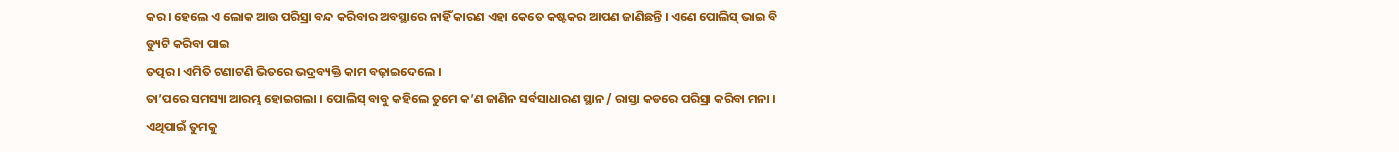କର । ହେଲେ ଏ ଲୋକ ଆଉ ପରିସ୍ରା ବନ୍ଦ କରିବାର ଅବସ୍ଥାରେ ନାହିଁ କାରଣ ଏହା କେତେ କଷ୍ଟକର ଆପଣ ଜାଣିଛନ୍ତି । ଏଣେ ପୋଲିସ୍ ଭାଇ ବି ଡ୍ୟୁଟି କରିବା ପାଇ
ତତ୍ପର । ଏମିତି ଟଣାଟଣି ଭିତରେ ଭଦ୍ରବ୍ୟକ୍ତି କାମ ବଢ଼ାଇଦେଲେ ।
ତା’ପରେ ସମସ୍ୟା ଆରମ୍ଭ ହୋଇଗଲା । ପୋଲିସ୍ ବାବୁ କହିଲେ ତୁମେ କ’ଣ ଜାଣିନ ସର୍ବସାଧାରଣ ସ୍ଥାନ / ରାସ୍ତା କଡରେ ପରିସ୍ରା କରିବା ମନା । ଏଥିପାଇଁ ତୁମକୁ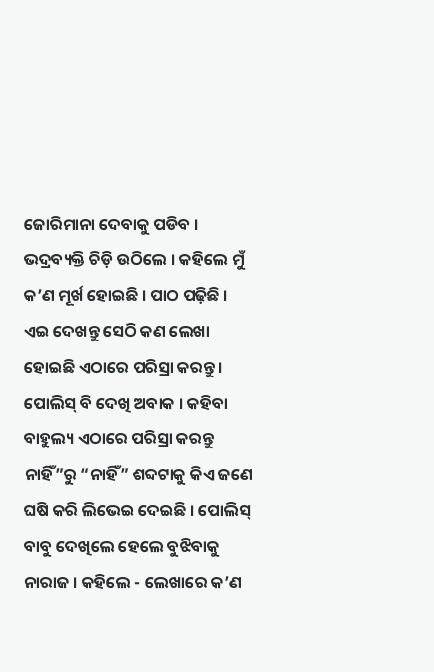ଜୋରିମାନା ଦେବାକୁ ପଡିବ । ଭଦ୍ରବ୍ୟକ୍ତି ଚିଡ଼ି ଉଠିଲେ । କହିଲେ ମୁଁ କ’ଣ ମୂର୍ଖ ହୋଇଛି । ପାଠ ପଢ଼ିଛି । ଏଇ ଦେଖନ୍ତୁ ସେଠି କଣ ଲେଖା ହୋଇଛି ଏଠାରେ ପରିସ୍ରା କରନ୍ତୁ । ପୋଲିସ୍ ବି ଦେଖି ଅବାକ । କହିବା ବାହୁଲ୍ୟ ଏଠାରେ ପରିସ୍ରା କରନ୍ତୁ ନାହିଁ”ରୁ “ନାହିଁ” ଶବ୍ଦଟାକୁ କିଏ ଜଣେ ଘଷି କରି ଲିଭେଇ ଦେଇଛି । ପୋଲିସ୍ ବାବୁ ଦେଖିଲେ ହେଲେ ବୁଝିବାକୁ ନାରାଜ । କହିଲେ - ଲେଖାରେ କ’ଣ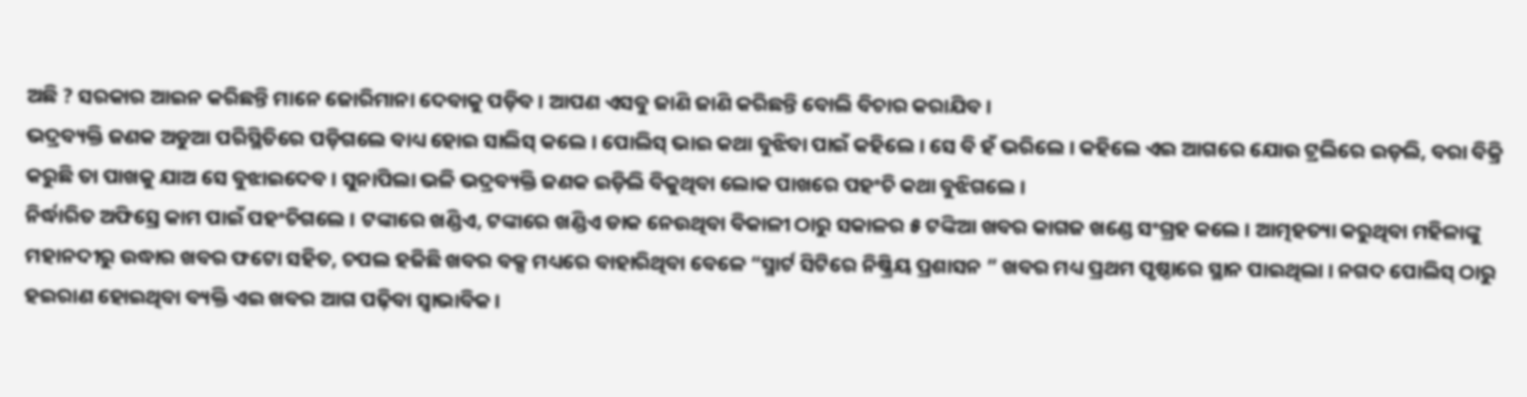ଅଛି ? ସରକାର ଆଇନ କରିଛନ୍ତି ମାନେ ଜୋରିମାନା ଦେବାକୁ ପଡ଼ିବ । ଆପଣ ଏସବୁ ଜାଣି ଜାଣି କରିଛନ୍ତି ବୋଲି ବିଚାର କରାଯିବ ।
ଭଦ୍ରବ୍ୟକ୍ତି ଜଣକ ଅଡୁଆ ପରିସ୍ଥିତିରେ ପଡ଼ିଗଲେ ବାଧ୍ୟ ହୋଇ ସାଲିସ୍ କଲେ । ପୋଲିସ୍ ଭାଇ କଥା ବୁଝିବା ପାଇଁ କହିଲେ । ସେ ବି ହଁ ଭରିଲେ । କହିଲେ ଏଇ ଆଗରେ ଯୋଉ ଟ୍ରଲିରେ ଇଡ଼ଲି, ବରା ବିକ୍ରି କରୁଛି ତା ପାଖକୁ ଯାଅ ସେ ବୁଝାଇଦେବ । ସୁନାପିଲା ଭଳି ଭଦ୍ରବ୍ୟକ୍ତି ଜଣକ ଇଡ଼ିଲି ବିକୁଥିବା ଲୋକ ପାଖରେ ପହଂଚି କଥା ବୁଝିଗଲେ ।
ନିର୍ଦ୍ଧାରିତ ଅଫିସ୍ରେ କାମ ପାଇଁ ପହଂଚିଗଲେ । ଟଙ୍କାରେ ଖଣ୍ଡିଏ, ଟଙ୍କାରେ ଖଣ୍ଡିଏ ଡାକ ନେଉଥିବା ବିକାଳୀ ଠାରୁ ସକାଳର ୫ ଟଙ୍କିଆ ଖବର କାଗଜ ଖଣ୍ଡେ ସଂଗ୍ରହ କଲେ । ଆତ୍ମହତ୍ୟା କରୁଥିବା ମହିଳାଙ୍କୁ ମହାନଦୀରୁ ଉଦ୍ଧାର ଖବର ଫଟୋ ସହିତ, ଚପଲ ହଜିଛି ଖବର ବକ୍ସ ମଧ୍ୟରେ ବାହାରିଥିବା ବେଳେ “ସ୍ମାର୍ଟ ସିଟିରେ ନିଷ୍କ୍ରିୟ ପ୍ରଶାସନ ” ଖବର ମଧ୍ୟ ପ୍ରଥମ ପୃଷ୍ଠାରେ ସ୍ଥାନ ପାଇଥିଲା । ନଗଦ ପୋଲିସ୍ ଠାରୁ ହଇରାଣ ହୋଇଥିବା ବ୍ୟକ୍ତି ଏଇ ଖବର ଆଗ ପଢ଼ିବା ସ୍ୱାଭାବିକ ।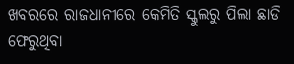ଖବରରେ ରାଜଧାନୀରେ କେମିତି ସ୍କୁଲରୁ ପିଲା ଛାଡି ଫେରୁଥିବା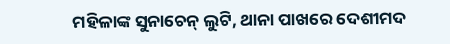ମହିଳାଙ୍କ ସୁନାଚେନ୍ ଲୁଟି, ଥାନା ପାଖରେ ଦେଶୀମଦ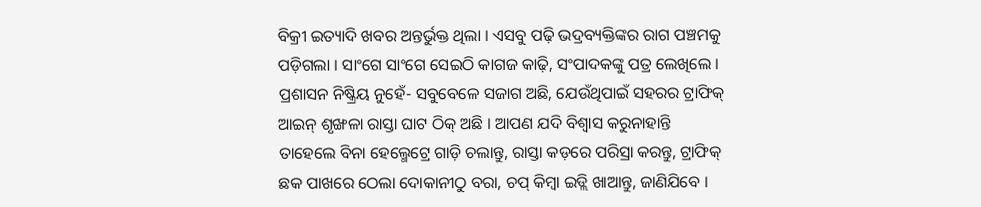ବିକ୍ରୀ ଇତ୍ୟାଦି ଖବର ଅନ୍ତର୍ଭୁକ୍ତ ଥିଲା । ଏସବୁ ପଢ଼ି ଭଦ୍ରବ୍ୟକ୍ତିଙ୍କର ରାଗ ପଞ୍ଚମକୁ ପଡ଼ିଗଲା । ସାଂଗେ ସାଂଗେ ସେଇଠି କାଗଜ କାଢ଼ି, ସଂପାଦକଙ୍କୁ ପତ୍ର ଲେଖିଲେ ।
ପ୍ରଶାସନ ନିଷ୍କ୍ରିୟ ନୁହେଁ- ସବୁବେଳେ ସଜାଗ ଅଛି, ଯେଉଁଥିପାଇଁ ସହରର ଟ୍ରାଫିକ୍ ଆଇନ୍ ଶୃଙ୍ଖଳା ରାସ୍ତା ଘାଟ ଠିକ୍ ଅଛି । ଆପଣ ଯଦି ବିଶ୍ୱାସ କରୁନାହାନ୍ତି ତାହେଲେ ବିନା ହେଲ୍ମେଟ୍ରେ ଗାଡ଼ି ଚଲାନ୍ତୁ, ରାସ୍ତା କଡ଼ରେ ପରିସ୍ରା କରନ୍ତୁ, ଟ୍ରାଫିକ୍ ଛକ ପାଖରେ ଠେଲା ଦୋକାନୀଠୁ ବରା, ଚପ୍ କିମ୍ବା ଇଡ୍ଲି ଖାଆନ୍ତୁ, ଜାଣିଯିବେ ।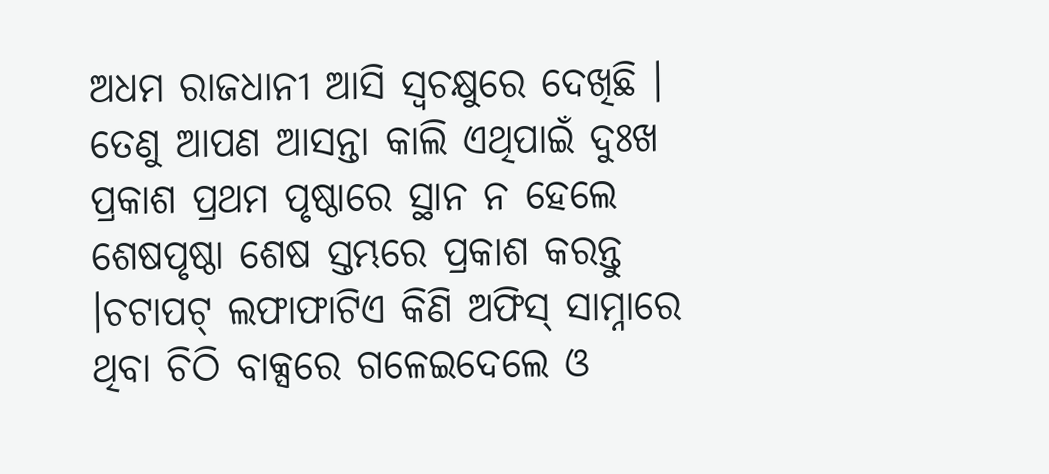ଅଧମ ରାଜଧାନୀ ଆସି ସ୍ୱଚକ୍ଷୁରେ ଦେଖିଛି । ତେଣୁ ଆପଣ ଆସନ୍ତା କାଲି ଏଥିପାଇଁ ଦୁଃଖ ପ୍ରକାଶ ପ୍ରଥମ ପୃଷ୍ଠାରେ ସ୍ଥାନ ନ ହେଲେ ଶେଷପୃଷ୍ଠା ଶେଷ ସ୍ତମ୍ଭରେ ପ୍ରକାଶ କରନ୍ତୁ ।ଚଟାପଟ୍ ଲଫାଫାଟିଏ କିଣି ଅଫିସ୍ ସାମ୍ନାରେ ଥିବା ଚିଠି ବାକ୍ସରେ ଗଳେଇଦେଲେ ଓ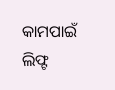କାମପାଇଁ ଲିଫ୍ଟ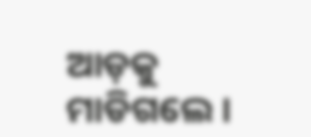ଆଡ଼କୁ ମାଡିଗଲେ ।